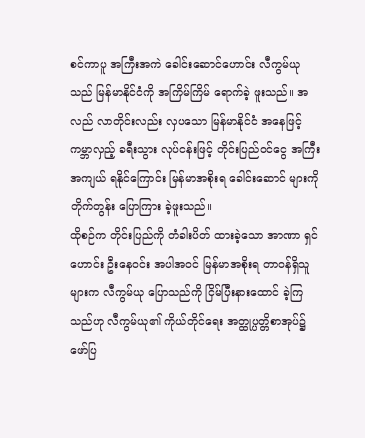စင်ကာပူ အကြီးအကဲ ခေါင်းဆောင်ဟောင်း လီကွမ်ယု သည် မြန်မာနိုင်ငံကို အကြိမ်ကြိမ် ရောက်ခဲ့ ဖူးသည်။ အလည် လာတိုင်းလည်း လှပသော မြန်မာနိုင်ငံ အနေဖြင့် ကမ္ဘာလှည့် ခရီးသွား လုပ်ငန်းဖြင့် တိုင်းပြည်ဝင်ငွေ အကြီးအကျယ် ရနိုင်ကြောင်း မြန်မာအစိုးရ ခေါင်းဆောင် များကို တိုက်တွန်း ပြောကြား ခဲ့ဖူးသည်။
ထိုစဉ်က တိုင်းပြည်ကို တံခါးပိတ် ထားခဲ့သော အာဏာ ရှင်ဟောင်း ဦးနေဝင်း အပါအဝင် မြန်မာအစိုးရ တာဝန်ရှိသူများက လီကွမ်ယု ပြောသည်ကို ငြိမ်ပြီးနားထောင် ခဲ့ကြသည်ဟု လီကွမ်ယု၏ ကိုယ်တိုင်ရေး အတ္ထုပ္ပတ္တိစာအုပ်၌ ဖော်ပြ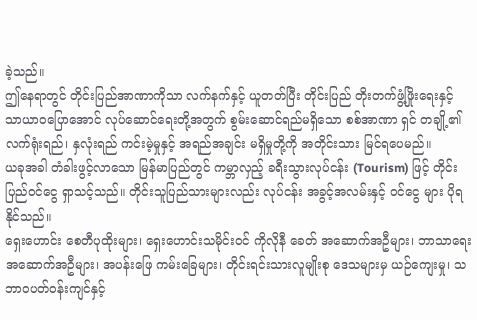ခဲ့သည်။
ဤနေရာတွင် တိုင်းပြည်အာဏာကိုသာ လက်နက်နှင့် ယူတတ်ပြီး တိုင်းပြည် တိုးတက်ဖွံ့ဖြိုးရေးနှင့် သာယာဝပြောအောင် လုပ်ဆောင်ရေးတို့အတွက် စွမ်းဆောင်ရည်မရှိသော စစ်အာဏာ ရှင် တချို့၏ လက်ရုံးရည်၊ နှလုံးရည် ကင်းမဲ့မှုနှင့် အရည်အချင်း မရှိမှုတို့ကို အတိုင်းသား မြင်ရပေမည်။
ယခုအခါ တံခါးဖွင့်လာသော မြန်မာပြည်တွင် ကမ္ဘာလှည့် ခရီးသွားလုပ်ငန်း (Tourism) ဖြင့် တိုင်းပြည်ဝင်ငွေ ရှာသင့်သည်။ တိုင်းသူပြည်သားများလည်း လုပ်ငန်း အခွင့်အလမ်းနှင့် ဝင်ငွေ များ ပိုရနိုင်သည်။
ရှေးဟောင်း စေတီပုထိုးများ၊ ရှေးဟောင်းသမိုင်းဝင် ကိုလိုနီ ခေတ် အဆောက်အဦများ၊ ဘာသာရေး အဆောက်အဦများ၊ အပန်းဖြေ ကမ်းခြေများ၊ တိုင်းရင်းသားလူမျိုးစု ဒေသများမှ ယဉ်ကျေးမှု၊ သဘာဝပတ်ဝန်းကျင်နှင့်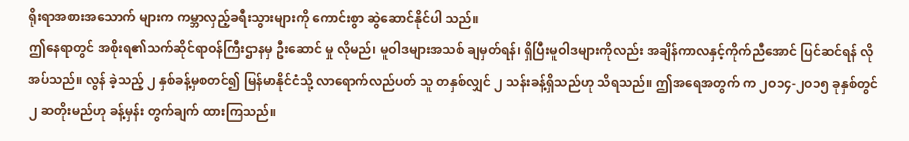ရိုးရာအစားအသောက် များက ကမ္ဘာလှည့်ခရီးသွားများကို ကောင်းစွာ ဆွဲဆောင်နိုင်ပါ သည်။
ဤနေရာတွင် အစိုးရ၏သက်ဆိုင်ရာဝန်ကြီးဌာနမှ ဦးဆောင် မှု လိုမည်၊ မူဝါဒများအသစ် ချမှတ်ရန်၊ ရှိပြီးမူဝါဒများကိုလည်း အချိန်ကာလနှင့်ကိုက်ညီအောင် ပြင်ဆင်ရန် လိုအပ်သည်။ လွန် ခဲ့သည့် ၂ နှစ်ခန့်မှစတင်၍ မြန်မာနိုင်ငံသို့ လာရောက်လည်ပတ် သူ တနှစ်လျှင် ၂ သန်းခန့်ရှိသည်ဟု သိရသည်။ ဤအရေအတွက် က ၂ဝ၁၄-၂ဝ၁၅ ခုနှစ်တွင် ၂ ဆတိုးမည်ဟု ခန့်မှန်း တွက်ချက် ထားကြသည်။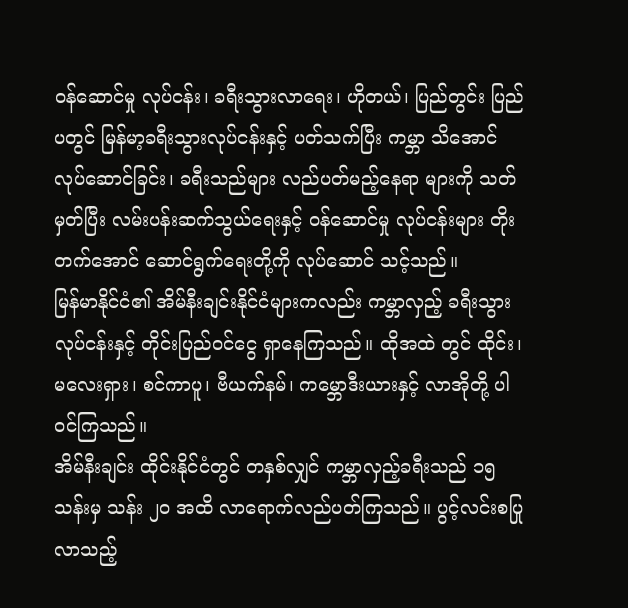ဝန်ဆောင်မှု လုပ်ငန်း၊ ခရီးသွားလာရေး၊ ဟိုတယ်၊ ပြည်တွင်း ပြည်ပတွင် မြန်မာ့ခရီးသွားလုပ်ငန်းနှင့် ပတ်သက်ပြီး ကမ္ဘာ သိအောင် လုပ်ဆောင်ခြင်း၊ ခရီးသည်များ လည်ပတ်မည့်နေရာ များကို သတ်မှတ်ပြီး လမ်းပန်းဆက်သွယ်ရေးနှင့် ဝန်ဆောင်မှု လုပ်ငန်းများ တိုးတက်အောင် ဆောင်ရွက်ရေးတို့ကို လုပ်ဆောင် သင့်သည်။
မြန်မာနိုင်ငံ၏ အိမ်နီးချင်းနိုင်ငံများကလည်း ကမ္ဘာလှည့် ခရီးသွားလုပ်ငန်းနှင့် တိုင်းပြည်ဝင်ငွေ ရှာနေကြသည်။ ထိုအထဲ တွင် ထိုင်း၊ မလေးရှား၊ စင်ကာပူ၊ ဗီယက်နမ်၊ ကမ္ဘောဒီးယားနှင့် လာအိုတို့ ပါဝင်ကြသည်။
အိမ်နီးချင်း ထိုင်းနိုင်ငံတွင် တနှစ်လျှင် ကမ္ဘာလှည့်ခရီးသည် ၁၅ သန်းမှ သန်း ၂ဝ အထိ လာရောက်လည်ပတ်ကြသည်။ ပွင့်လင်းစပြုလာသည့်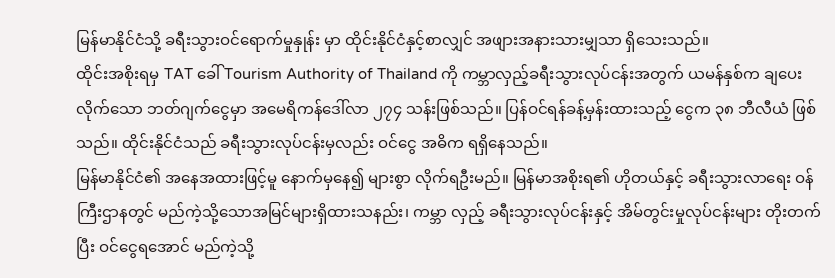မြန်မာနိုင်ငံသို့ ခရီးသွားဝင်ရောက်မှုနှုန်း မှာ ထိုင်းနိုင်ငံနှင့်စာလျှင် အဖျားအနားသားမျှသာ ရှိသေးသည်။
ထိုင်းအစိုးရမှ TAT ခေါ် Tourism Authority of Thailand ကို ကမ္ဘာလှည့်ခရီးသွားလုပ်ငန်းအတွက် ယမန်နှစ်က ချပေးလိုက်သော ဘတ်ဂျက်ငွေမှာ အမေရိကန်ဒေါ်လာ ၂၇၄ သန်းဖြစ်သည်။ ပြန်ဝင်ရန်ခန့်မှန်းထားသည့် ငွေက ၃၈ ဘီလီယံ ဖြစ်သည်။ ထိုင်းနိုင်ငံသည် ခရီးသွားလုပ်ငန်းမှလည်း ဝင်ငွေ အဓိက ရရှိနေသည်။
မြန်မာနိုင်ငံ၏ အနေအထားဖြင့်မူ နောက်မှနေ၍ များစွာ လိုက်ရဦးမည်။ မြန်မာအစိုးရ၏ ဟိုတယ်နှင့် ခရီးသွားလာရေး ဝန်ကြီးဌာနတွင် မည်ကဲ့သို့သောအမြင်များရှိထားသနည်း၊ ကမ္ဘာ လှည့် ခရီးသွားလုပ်ငန်းနှင့် အိမ်တွင်းမှုလုပ်ငန်းများ တိုးတက်ပြီး ဝင်ငွေရအောင် မည်ကဲ့သို့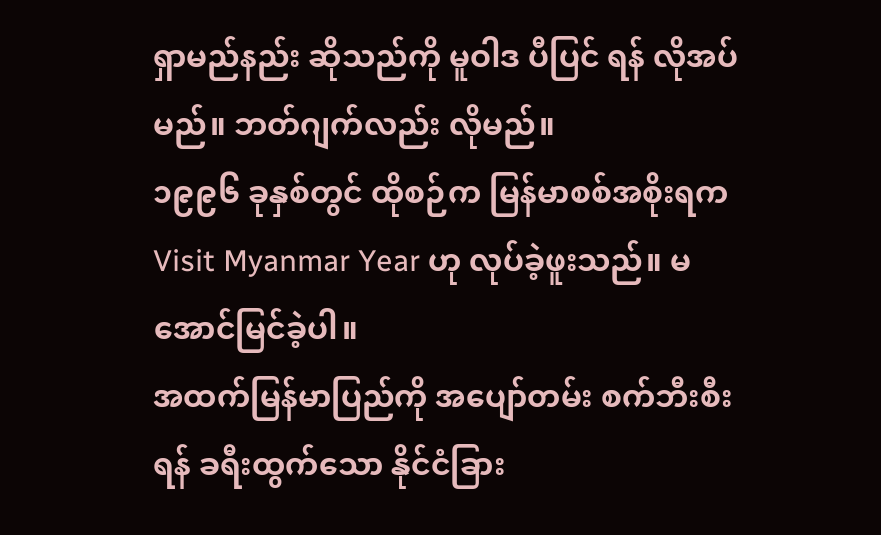ရှာမည်နည်း ဆိုသည်ကို မူဝါဒ ပီပြင် ရန် လိုအပ်မည်။ ဘတ်ဂျက်လည်း လိုမည်။
၁၉၉၆ ခုနှစ်တွင် ထိုစဉ်က မြန်မာစစ်အစိုးရက Visit Myanmar Year ဟု လုပ်ခဲ့ဖူးသည်။ မအောင်မြင်ခဲ့ပါ။
အထက်မြန်မာပြည်ကို အပျော်တမ်း စက်ဘီးစီးရန် ခရီးထွက်သော နိုင်ငံခြား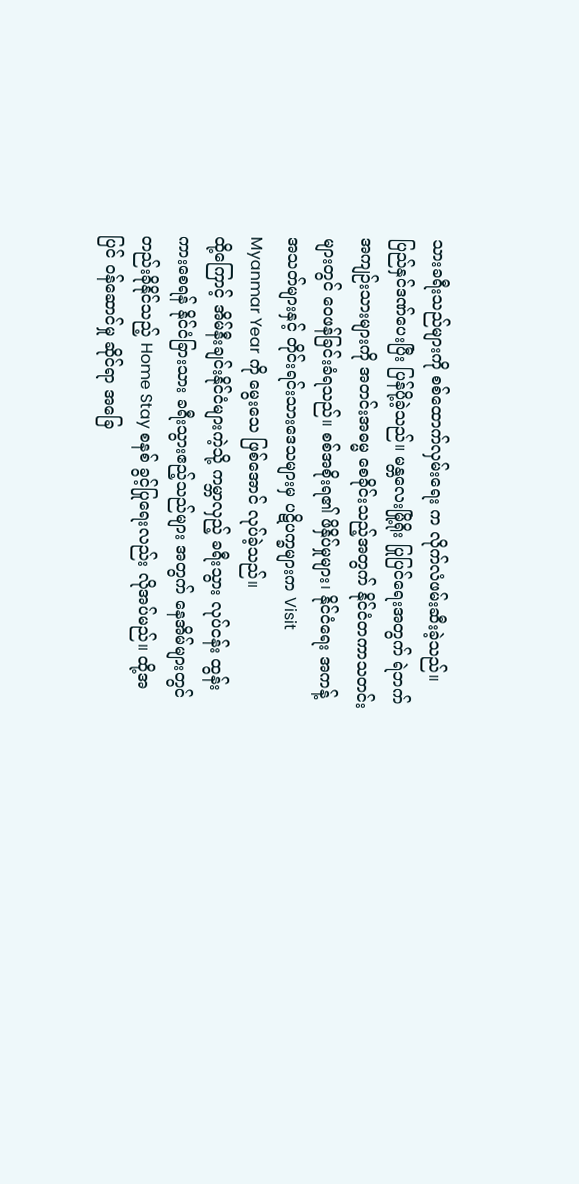သားခရီးသည်များကို စစ်ထောက်လှမ်းရေး က လိုက်လံဖမ်းဆီးခဲ့သည်။ ပြည်နှင်ဒဏ်ပေးပြီး ပြန်ပို့ခဲ့သည်။ မန္တလေးမြို့ရိုး ပြုပြင်ရေးအတွက် ရဲဘက် အကျဉ်းသားများကို အတင်းအဓမ္မ စေခိုင်းသည့်အတွက် နိုင်ငံတကာသတင်းများတွင် ဝေဖန်ခြင်းခံရသည်။ စစ်အစိုးရ၏ ဖိနှိပ်မှုများ၊ နိုင်ငံရေး အကန့် အသတ်များနှင့် တိုင်းရင်းသားဒေသများမှ ပဋိပက္ခများက Visit Myanmar Year ကို မွေးသေ ဖြစ်အောင် လုပ်ခဲ့သည်။
ထို့ကြောင့် အိမ်နီးချင်းနိုင်ငံများကဲ့သို့ ကမ္ဘာလှည့် ခရီးသွား လုပ်ငန်း ထွန်းကားစေရန် နိုင်ငံခြားသား ခရီးသွားဧည့်သည်များ အတွက် နေအိမ်များတွင် တည်းခိုနိုင်သည့် Home Stay စနစ် ခွင့်ပြုရေးလည်း လိုအပ်မည်။ ထို့အပြင် ဝန်ဆောင်မှု ဆိုင်ရာ အခြေ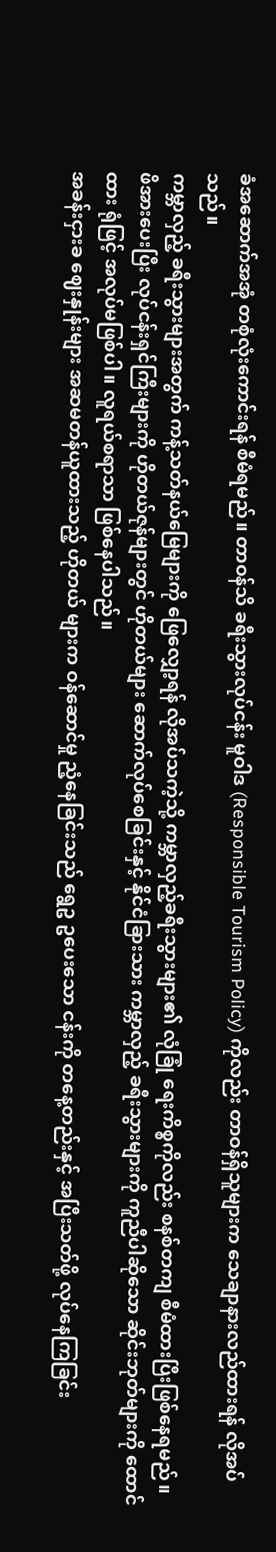ခံအဆောက်အအုံ တစုံလုံးကောင်းရန် စီမံရမည်။ တာဝန်သိ ခရီးသွားလုပ်ငန်း မူဝါဒ (Responsible Tourism Policy) ကိုလည်း တာဝန်ရှိသူများက သေချာနားလည်ထားရန် လိုအပ်သည်။
ကမ္ဘာလှည့် ခရီးသွားများအတွက် ကန့်သတ်နယ်မြေများကို ဖြေလျှော့ရန် လိုအပ်သကဲ့သို့ ကမ္ဘာလှည့်ခရီးသွားများ၏ လုံခြုံ ရေးကိစ္စကိုလည်း စနစ်တကျ စီမံထားပြီးဖြစ်နေရမည်။
ဖိအားပေးပြီး လုပ်ငန်းရှင်ကြီးများကို ဟိုတယ်ဇုန်များတွင် ဟိုတယ်များ ဆောက်လုပ်စေခြင်းနှင့် နိုင်ငံခြားသား ကမ္ဘာလှည့် ခရီးသွားများကို ကူညီပါဆိုသော ဆိုင်းဘုတ်များကို ထောင်ထား ရုံဖြင့် အလုပ်မဖြစ်ပါ။ လူရယ်စရာသာ ဖြစ်နေပါသည်။
အခန်းငှားခ ဈေးနှုန်းများ အဆမတန်ယူထားသည့် ဟိုတယ် များက ဝန်ဆောင်မှု ညံ့နေခြင်းသည် ရွေဥ ဥပေးသော ငန်းကို တနေ့တည်းနှင့် အပြီးသတ်ဖို့ လုပ်နေကြခြင်း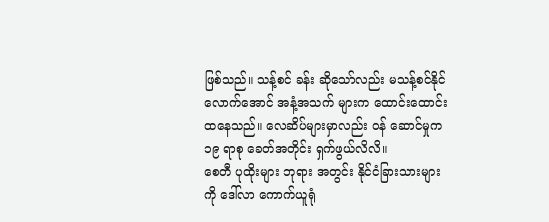ဖြစ်သည်။ သန့်စင် ခန်း ဆိုသော်လည်း မသန့်စင်နိုင်လောက်အောင် အနံ့အသက် များက ထောင်းထောင်းထနေသည်။ လေဆိပ်များမှာလည်း ဝန် ဆောင်မှုက ၁၉ ရာစု ခေတ်အတိုင်း ရှက်ဖွယ်လိလိ။
စေတီ ပုထိုးများ ဘုရား အတွင်း နိုင်ငံခြားသားများကို ဒေါ်လာ ကောက်ယူရုံ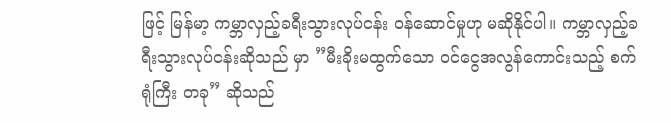ဖြင့် မြန်မာ့ ကမ္ဘာလှည့်ခရီးသွားလုပ်ငန်း ဝန်ဆောင်မှုဟု မဆိုနိုင်ပါ။ ကမ္ဘာလှည့်ခရီးသွားလုပ်ငန်းဆိုသည် မှာ ”မီးခိုးမထွက်သော ဝင်ငွေအလွန်ကောင်းသည့် စက်ရုံကြီး တခု” ဆိုသည်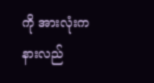ကို အားလုံးက နားလည်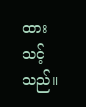ထားသင့်သည်။